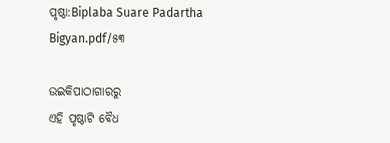ପୃଷ୍ଠା:Biplaba Suare Padartha Bigyan.pdf/୫୩

ଉଇକିପାଠାଗାର‌ରୁ
ଏହି ପୃଷ୍ଠାଟି ବୈଧ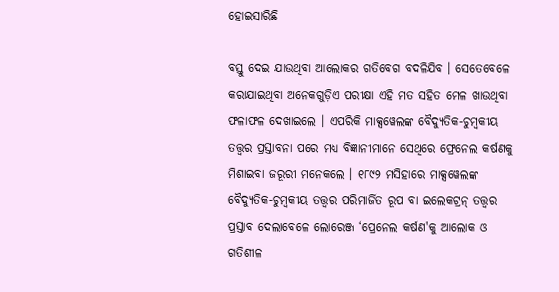ହୋଇସାରିଛି

ବସ୍ତୁ ଦେଇ ଯାଉଥିବା ଆଲୋକର ଗତିବେଗ ବଦଳିଯିବ । ସେତେବେଳେ କରାଯାଇଥିବା ଅନେକଗୁଡ଼ିଏ ପରୀକ୍ଷା ଏହି ମତ ସହିତ ମେଳ ଖାଉଥିବା ଫଳାଫଳ ଦେଖାଇଲେ । ଏପରିକି ମାକ୍ସୱେଲଙ୍କ ବୈଦ୍ଯୁତିକ-ଚୁମ୍ବକୀୟ ତତ୍ତ୍ବର ପ୍ରସ୍ତାବନା ପରେ ମଧ୍ୟ ବିଜ୍ଞାନୀମାନେ ସେଥିରେ ଫ୍ରେନେଲ କର୍ଷଣକୁ ମିଶାଇବା ଜରୂରୀ ମନେକଲେ । ୧୮୯୨ ମସିହାରେ ମାକ୍ସୱେଲଙ୍କ ବୈଦ୍ଯୁତିକ-ଚୁମ୍ବକୀୟ ତତ୍ତ୍ବର ପରିମାର୍ଜିତ ରୂପ ବା ଇଲେକଟ୍ରନ୍ ତତ୍ତ୍ବର ପ୍ରସ୍ତାବ ଦେଲାବେଳେ ଲୋରେଞ୍ଜ ‘ପ୍ରେନେଲ କର୍ଷଣ'କୁ ଆଲୋକ ଓ ଗତିଶୀଳ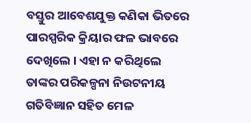ବସ୍ତୁର ଆବେଶଯୁକ୍ତ କଣିକା ଭିତରେ ପାରସ୍ପରିକ କ୍ରିୟାର ଫଳ ଭାବରେ ଦେଖିଲେ । ଏହା ନ କରିଥିଲେ ତାଙ୍କର ପରିକଳ୍ପନା ନିଉଟନୀୟ ଗତିବିଜ୍ଞାନ ସହିତ ମେଳ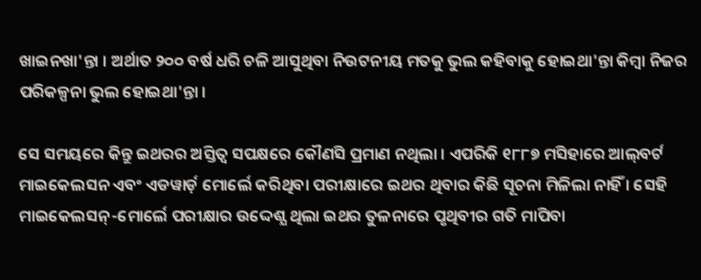ଖାଇନଖା'ନ୍ତା । ଅର୍ଥାତ ୨୦୦ ବର୍ଷ ଧରି ଚଳି ଆସୁଥିବା ନିଉଟନୀୟ ମତକୁ ଭୁଲ କହିବାକୁ ହୋଇଥା'ନ୍ତା କିମ୍ବା ନିଜର ପରିକଳ୍ପନା ଭୁଲ ହୋଇଥା'ନ୍ତା ।

ସେ ସମୟରେ କିନ୍ତୁ ଇଥରର ଅସ୍ତିତ୍ବ ସପକ୍ଷରେ କୌଣସି ପ୍ରମାଣ ନଥିଲା । ଏପରିକି ୧୮୮୭ ମସିହାରେ ଆଲ୍‌ବର୍ଟ ମାଇକେଲସନ ଏବଂ ଏଡୱାର୍ଡ଼ ମୋର୍ଲେ କରିଥିବା ପରୀକ୍ଷାରେ ଇଥର ଥିବାର କିଛି ସୂଚନା ମିଳିଲା ନାହିଁ । ସେହି ମାଇକେଲସନ୍-ମୋର୍ଲେ ପରୀକ୍ଷାର ଉଦ୍ଦେଶ୍ଯ ଥିଲା ଇଥର ତୁଳନାରେ ପୃଥିବୀର ଗତି ମାପିବା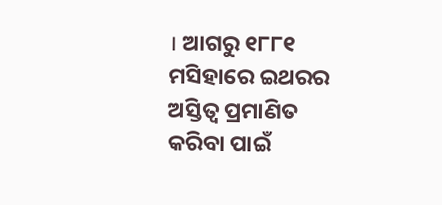। ଆଗରୁ ୧୮୮୧ ମସିହାରେ ଇଥରର ଅସ୍ତିତ୍ବ ପ୍ରମାଣିତ କରିବା ପାଇଁ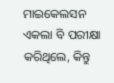ମାଇକେଲସନ ଏକଲା ବି ପରୀକ୍ଷା କରିଥିଲେ, କିନ୍ତୁ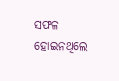ସଫଳ ହୋଇନଥିଲେ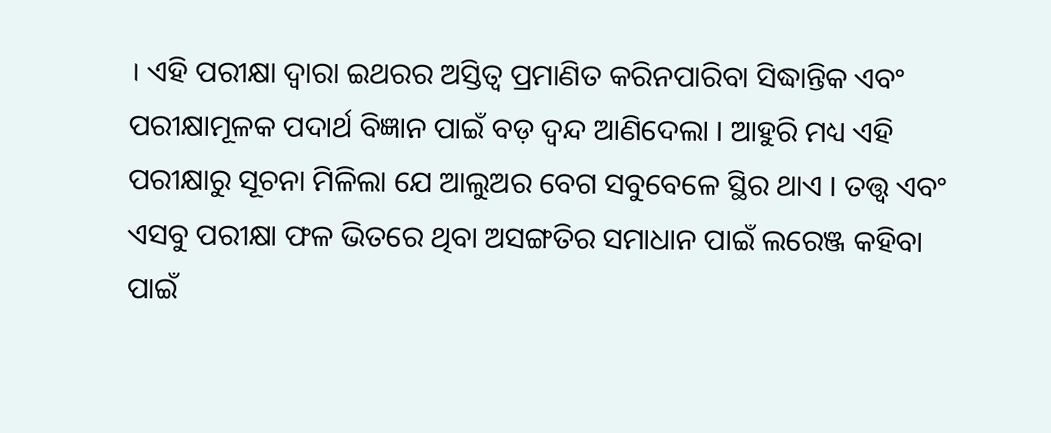। ଏହି ପରୀକ୍ଷା ଦ୍ବାରା ଇଥରର ଅସ୍ତିତ୍ବ ପ୍ରମାଣିତ କରିନପାରିବା ସିଦ୍ଧାନ୍ତିକ ଏବଂ ପରୀକ୍ଷାମୂଳକ ପଦାର୍ଥ ବିଜ୍ଞାନ ପାଇଁ ବଡ଼ ଦ୍ୱନ୍ଦ ଆଣିଦେଲା । ଆହୁରି ମଧ୍ୟ ଏହି ପରୀକ୍ଷାରୁ ସୂଚନା ମିଳିଲା ଯେ ଆଲୁଅର ବେଗ ସବୁବେଳେ ସ୍ଥିର ଥାଏ । ତତ୍ତ୍ବ ଏବଂ ଏସବୁ ପରୀକ୍ଷା ଫଳ ଭିତରେ ଥିବା ଅସଙ୍ଗତିର ସମାଧାନ ପାଇଁ ଲରେଞ୍ଜ କହିବା ପାଇଁ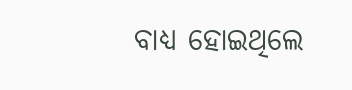ବାଧ୍ୟ ହୋଇଥିଲେ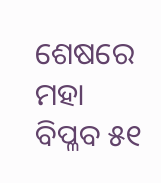ଶେଷରେ ମହା ବିପ୍ଳବ ୫୧